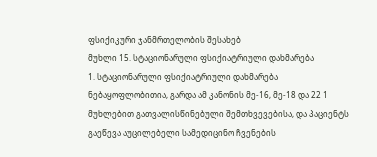ფსიქიკური ჯანმრთელობის შესახებ
მუხლი 15. სტაციონარული ფსიქიატრიული დახმარება
1. სტაციონარული ფსიქიატრიული დახმარება ნებაყოფლობითია, გარდა ამ კანონის მე-16, მე-18 და 22 1 მუხლებით გათვალისწინებული შემთხვევებისა, და პაციენტს გაეწევა აუცილებელი სამედიცინო ჩვენების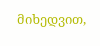მიხედვით,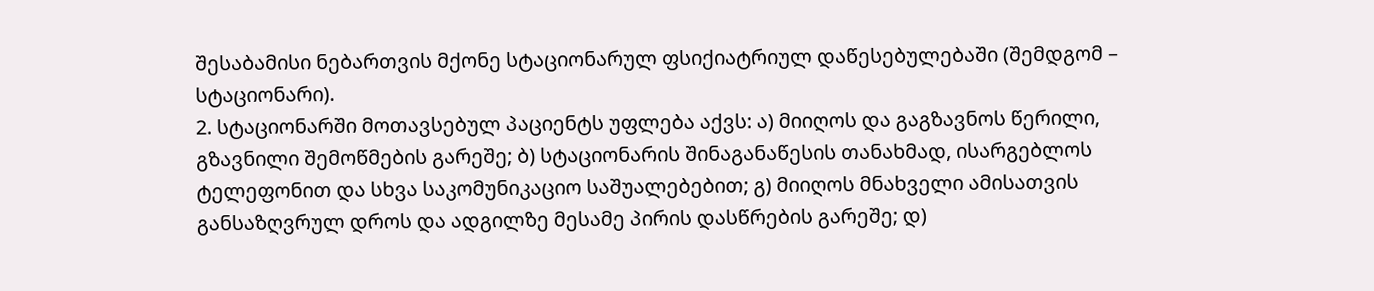შესაბამისი ნებართვის მქონე სტაციონარულ ფსიქიატრიულ დაწესებულებაში (შემდგომ – სტაციონარი).
2. სტაციონარში მოთავსებულ პაციენტს უფლება აქვს: ა) მიიღოს და გაგზავნოს წერილი, გზავნილი შემოწმების გარეშე; ბ) სტაციონარის შინაგანაწესის თანახმად, ისარგებლოს ტელეფონით და სხვა საკომუნიკაციო საშუალებებით; გ) მიიღოს მნახველი ამისათვის განსაზღვრულ დროს და ადგილზე მესამე პირის დასწრების გარეშე; დ)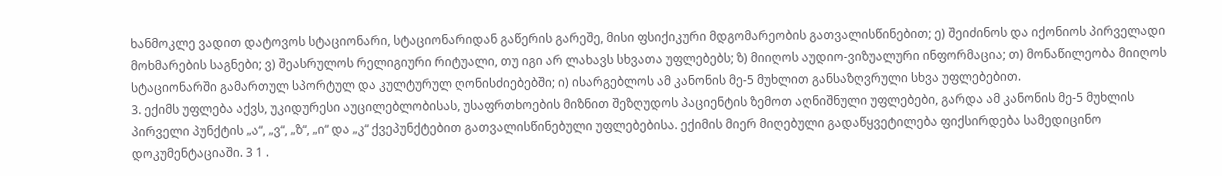ხანმოკლე ვადით დატოვოს სტაციონარი, სტაციონარიდან გაწერის გარეშე, მისი ფსიქიკური მდგომარეობის გათვალისწინებით; ე) შეიძინოს და იქონიოს პირველადი მოხმარების საგნები; ვ) შეასრულოს რელიგიური რიტუალი, თუ იგი არ ლახავს სხვათა უფლებებს; ზ) მიიღოს აუდიო-ვიზუალური ინფორმაცია; თ) მონაწილეობა მიიღოს სტაციონარში გამართულ სპორტულ და კულტურულ ღონისძიებებში; ი) ისარგებლოს ამ კანონის მე-5 მუხლით განსაზღვრული სხვა უფლებებით.
3. ექიმს უფლება აქვს, უკიდურესი აუცილებლობისას, უსაფრთხოების მიზნით შეზღუდოს პაციენტის ზემოთ აღნიშნული უფლებები, გარდა ამ კანონის მე-5 მუხლის პირველი პუნქტის „ა“, „ვ“, „ზ“, „ი“ და „კ“ ქვეპუნქტებით გათვალისწინებული უფლებებისა. ექიმის მიერ მიღებული გადაწყვეტილება ფიქსირდება სამედიცინო დოკუმენტაციაში. 3 1 .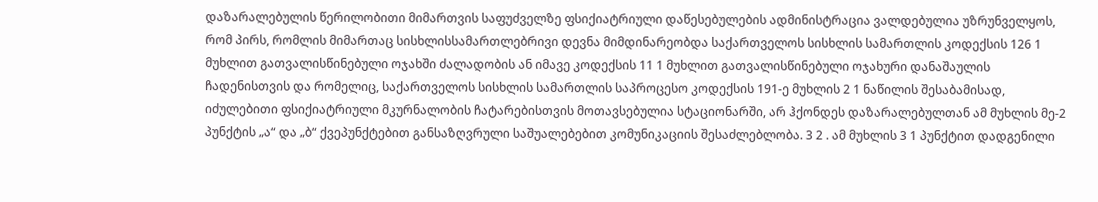დაზარალებულის წერილობითი მიმართვის საფუძველზე ფსიქიატრიული დაწესებულების ადმინისტრაცია ვალდებულია უზრუნველყოს, რომ პირს, რომლის მიმართაც სისხლისსამართლებრივი დევნა მიმდინარეობდა საქართველოს სისხლის სამართლის კოდექსის 126 1 მუხლით გათვალისწინებული ოჯახში ძალადობის ან იმავე კოდექსის 11 1 მუხლით გათვალისწინებული ოჯახური დანაშაულის ჩადენისთვის და რომელიც, საქართველოს სისხლის სამართლის საპროცესო კოდექსის 191-ე მუხლის 2 1 ნაწილის შესაბამისად, იძულებითი ფსიქიატრიული მკურნალობის ჩატარებისთვის მოთავსებულია სტაციონარში, არ ჰქონდეს დაზარალებულთან ამ მუხლის მე-2 პუნქტის „ა“ და „ბ“ ქვეპუნქტებით განსაზღვრული საშუალებებით კომუნიკაციის შესაძლებლობა. 3 2 . ამ მუხლის 3 1 პუნქტით დადგენილი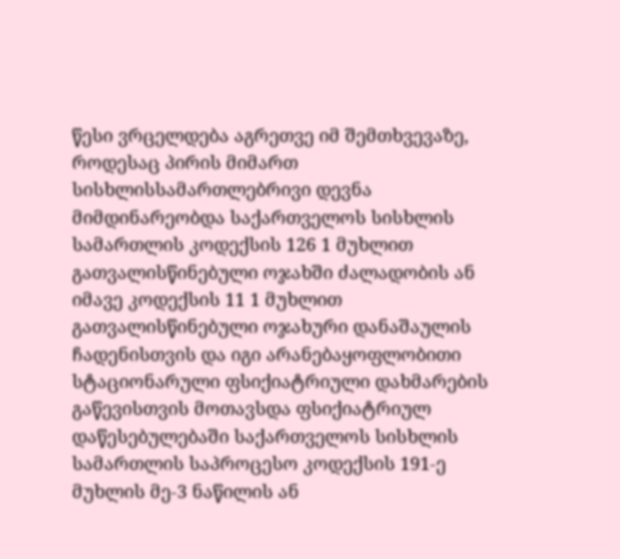წესი ვრცელდება აგრეთვე იმ შემთხვევაზე, როდესაც პირის მიმართ სისხლისსამართლებრივი დევნა მიმდინარეობდა საქართველოს სისხლის სამართლის კოდექსის 126 1 მუხლით გათვალისწინებული ოჯახში ძალადობის ან იმავე კოდექსის 11 1 მუხლით გათვალისწინებული ოჯახური დანაშაულის ჩადენისთვის და იგი არანებაყოფლობითი სტაციონარული ფსიქიატრიული დახმარების გაწევისთვის მოთავსდა ფსიქიატრიულ დაწესებულებაში საქართველოს სისხლის სამართლის საპროცესო კოდექსის 191-ე მუხლის მე-3 ნაწილის ან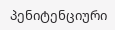პენიტენციური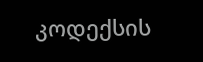კოდექსის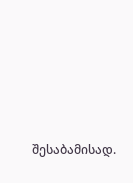შესაბამისად.